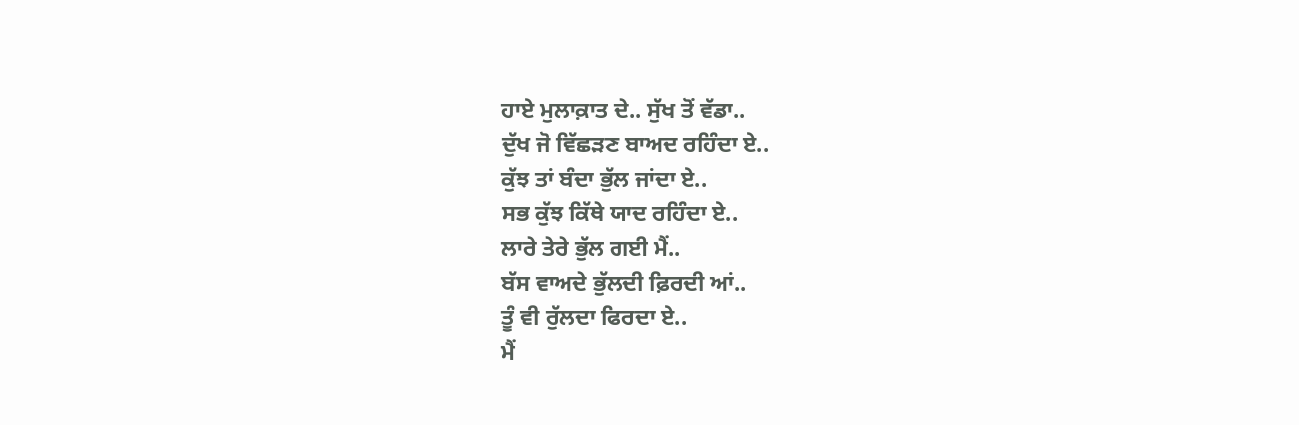ਹਾਏ ਮੁਲਾਕ਼ਾਤ ਦੇ.. ਸੁੱਖ ਤੋਂ ਵੱਡਾ..
ਦੁੱਖ ਜੋ ਵਿੱਛੜਣ ਬਾਅਦ ਰਹਿੰਦਾ ਏ..
ਕੁੱਝ ਤਾਂ ਬੰਦਾ ਭੁੱਲ ਜਾਂਦਾ ਏ..
ਸਭ ਕੁੱਝ ਕਿੱਥੇ ਯਾਦ ਰਹਿੰਦਾ ਏ..
ਲਾਰੇ ਤੇਰੇ ਭੁੱਲ ਗਈ ਮੈਂ..
ਬੱਸ ਵਾਅਦੇ ਭੁੱਲਦੀ ਫ਼ਿਰਦੀ ਆਂ..
ਤੂੰ ਵੀ ਰੁੱਲਦਾ ਫਿਰਦਾ ਏ..
ਮੈਂ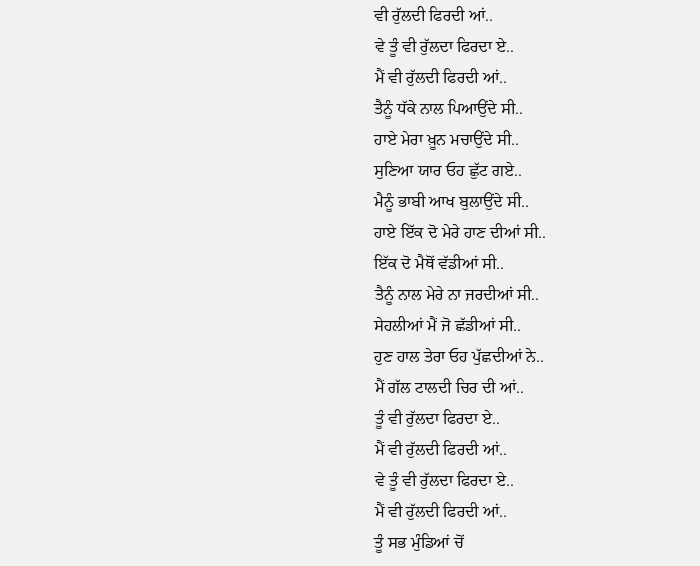ਵੀ ਰੁੱਲਦੀ ਫਿਰਦੀ ਆਂ..
ਵੇ ਤੂੰ ਵੀ ਰੁੱਲਦਾ ਫਿਰਦਾ ਏ..
ਮੈਂ ਵੀ ਰੁੱਲਦੀ ਫਿਰਦੀ ਆਂ..
ਤੈਨੂੰ ਧੱਕੇ ਨਾਲ ਪਿਆਉਂਦੇ ਸੀ..
ਹਾਏ ਮੇਰਾ ਖ਼ੂਨ ਮਚਾਉਂਦੇ ਸੀ..
ਸੁਣਿਆ ਯਾਰ ਓਹ ਛੁੱਟ ਗਏ..
ਮੈਨੂੰ ਭਾਬੀ ਆਖ ਬੁਲਾਉਂਦੇ ਸੀ..
ਹਾਏ ਇੱਕ ਦੋ ਮੇਰੇ ਹਾਣ ਦੀਆਂ ਸੀ..
ਇੱਕ ਦੋ ਮੈਥੋਂ ਵੱਡੀਆਂ ਸੀ..
ਤੈਨੂੰ ਨਾਲ ਮੇਰੇ ਨਾ ਜਰਦੀਆਂ ਸੀ..
ਸੇਹਲੀਆਂ ਮੈਂ ਜੋ ਛੱਡੀਆਂ ਸੀ..
ਹੁਣ ਹਾਲ ਤੇਰਾ ਓਹ ਪੁੱਛਦੀਆਂ ਨੇ..
ਮੈਂ ਗੱਲ ਟਾਲਦੀ ਚਿਰ ਦੀ ਆਂ..
ਤੂੰ ਵੀ ਰੁੱਲਦਾ ਫਿਰਦਾ ਏ..
ਮੈਂ ਵੀ ਰੁੱਲਦੀ ਫਿਰਦੀ ਆਂ..
ਵੇ ਤੂੰ ਵੀ ਰੁੱਲਦਾ ਫਿਰਦਾ ਏ..
ਮੈਂ ਵੀ ਰੁੱਲਦੀ ਫਿਰਦੀ ਆਂ..
ਤੂੰ ਸਭ ਮੁੰਡਿਆਂ ਚੋਂ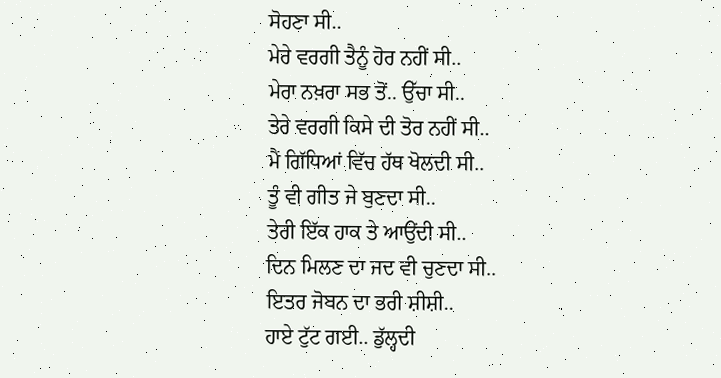ਸੋਹਣਾ ਸੀ..
ਮੇਰੇ ਵਰਗੀ ਤੈਨੂੰ ਹੋਰ ਨਹੀਂ ਸੀ..
ਮੇਰਾ ਨਖ਼ਰਾ ਸਭ ਤੋਂ.. ਉੱਚਾ ਸੀ..
ਤੇਰੇ ਵਰਗੀ ਕਿਸੇ ਦੀ ਤੋਰ ਨਹੀਂ ਸੀ..
ਮੈਂ ਗਿੱਧਿਆਂ ਵਿੱਚ ਹੱਥ ਖੋਲਦੀ ਸੀ..
ਤੂੰ ਵੀ ਗੀਤ ਜੇ ਬੁਣਦਾ ਸੀ..
ਤੇਰੀ ਇੱਕ ਹਾਕ ਤੇ ਆਉਂਦੀ ਸੀ..
ਦਿਨ ਮਿਲਣ ਦਾ ਜਦ ਵੀ ਚੁਣਦਾ ਸੀ..
ਇਤਰ ਜੋਬਨ ਦਾ ਭਰੀ ਸ਼ੀਸ਼ੀ..
ਹਾਏ ਟੁੱਟ ਗਈ.. ਡੁੱਲ੍ਹਦੀ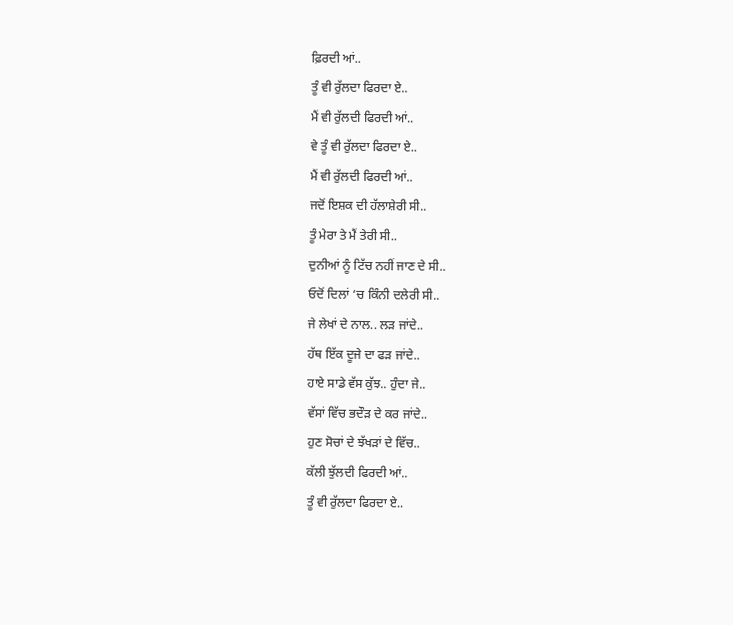ਫ਼ਿਰਦੀ ਆਂ..
ਤੂੰ ਵੀ ਰੁੱਲਦਾ ਫਿਰਦਾ ਏ..
ਮੈਂ ਵੀ ਰੁੱਲਦੀ ਫਿਰਦੀ ਆਂ..
ਵੇ ਤੂੰ ਵੀ ਰੁੱਲਦਾ ਫਿਰਦਾ ਏ..
ਮੈਂ ਵੀ ਰੁੱਲਦੀ ਫਿਰਦੀ ਆਂ..
ਜਦੋਂ ਇਸ਼ਕ ਦੀ ਹੱਲਾਸ਼ੇਰੀ ਸੀ..
ਤੂੰ ਮੇਰਾ ਤੇ ਮੈਂ ਤੇਰੀ ਸੀ..
ਦੁਨੀਆਂ ਨੂੰ ਟਿੱਚ ਨਹੀਂ ਜਾਣ ਦੇ ਸੀ..
ਓਦੋਂ ਦਿਲਾਂ ‘ਚ ਕਿੰਨੀ ਦਲੇਰੀ ਸੀ..
ਜੇ ਲੇਖਾਂ ਦੇ ਨਾਲ.. ਲੜ ਜਾਂਦੇ..
ਹੱਥ ਇੱਕ ਦੂਜੇ ਦਾ ਫੜ ਜਾਂਦੇ..
ਹਾਏ ਸਾਡੇ ਵੱਸ ਕੁੱਝ.. ਹੁੰਦਾ ਜੇ..
ਵੱਸਾਂ ਵਿੱਚ ਭਦੌੜ ਦੇ ਕਰ ਜਾਂਦੇ..
ਹੁਣ ਸੋਚਾਂ ਦੇ ਝੱਖੜਾਂ ਦੇ ਵਿੱਚ..
ਕੱਲੀ ਝੁੱਲਦੀ ਫਿਰਦੀ ਆਂ..
ਤੂੰ ਵੀ ਰੁੱਲਦਾ ਫਿਰਦਾ ਏ..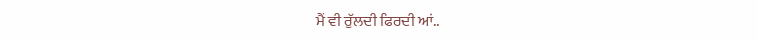ਮੈਂ ਵੀ ਰੁੱਲਦੀ ਫਿਰਦੀ ਆਂ..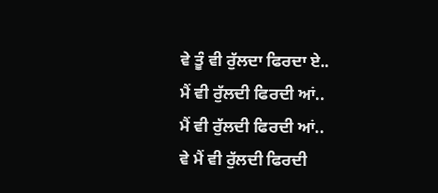ਵੇ ਤੂੰ ਵੀ ਰੁੱਲਦਾ ਫਿਰਦਾ ਏ..
ਮੈਂ ਵੀ ਰੁੱਲਦੀ ਫਿਰਦੀ ਆਂ..
ਮੈਂ ਵੀ ਰੁੱਲਦੀ ਫਿਰਦੀ ਆਂ..
ਵੇ ਮੈਂ ਵੀ ਰੁੱਲਦੀ ਫਿਰਦੀ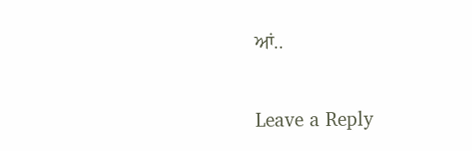ਆਂ..

Leave a Reply